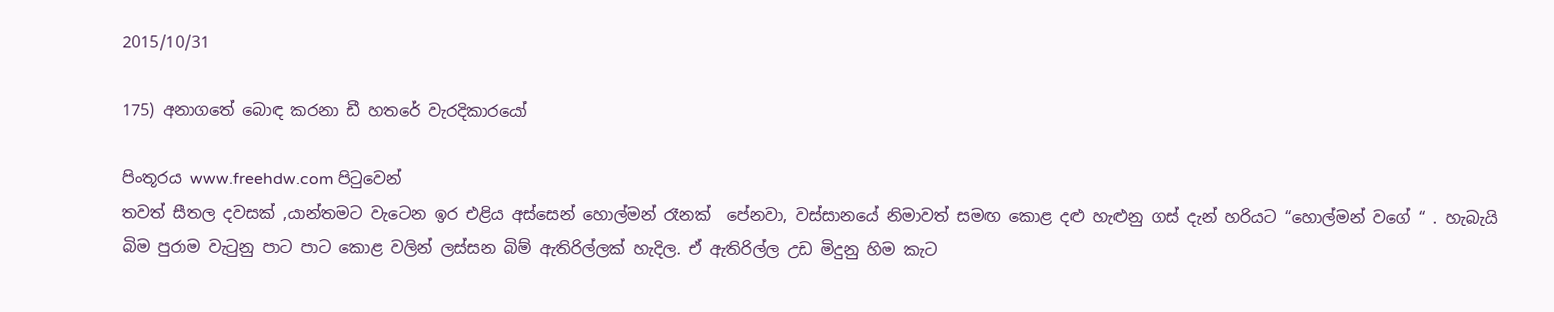2015/10/31

175) අනාගතේ බොඳ කරනා ඩී හතරේ වැරදිකාරයෝ

පිංතූරය www.freehdw.com පිටුවෙන්
තවත් සීතල දවසක් ,යාන්තමට වැටෙන ඉර එළිය අස්සෙන් හොල්මන් රෑනක්  පේනවා, වස්සානයේ නිමාවත් සමඟ කොළ දළු හැළුනු ගස් දැන් හරියට “හොල්මන් වගේ “ . හැබැයි බිම පුරාම වැටුනු පාට පාට කොළ වලින් ලස්සන බිම් ඇතිරිල්ලක් හැදිල. ඒ ඇතිරිල්ල උඩ මිදුනු හිම කැට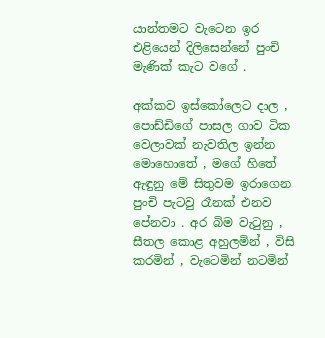යාන්තමට වැටෙන ඉර එළියෙන් දිලිසෙන්නේ පුංචි මැණික් කැට වගේ .

අක්කව ඉස්කෝලෙට දාල , පොඩ්ඩිගේ පාසල ගාව ටික වෙලාවක් නැවතිල ඉන්න මොහොතේ , මගේ හිතේ ඇඳුනු මේ සිතුවම ඉරාගෙන පුංචි පැටවු රෑනක් එනව පේනවා . අර බිම වැටුනු , සීතල කොළ අහුලමින් , විසි කරමින් , වැටෙමින් නටමින්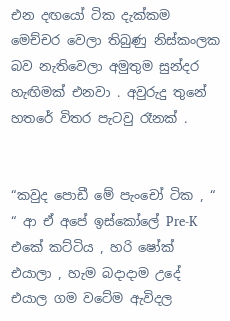එන දඟයෝ ටික දැක්කම මෙච්චර වෙලා තිබුණු නිස්කංලක බව නැතිවෙලා අමුතුම සුන්දර හැඟිමක් එනවා . අවුරුදු තුනේ හතරේ විතර පැටවු රෑනක් .


“කවුද පොඩී මේ පැංචෝ ටික , “
“ ආ ඒ අපේ ඉස්කෝලේ Pre-K එකේ කට්ටිය , හරි ෂෝක් එයාලා , හැම බදාදාම උදේ එයාල ගම වටේම ඇවිදල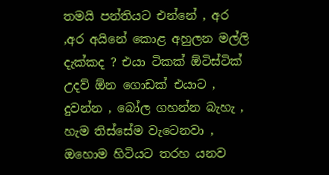තමයි පන්තියට එන්නේ , අර ,අර අයිනේ කොළ අහුලන මල්ලි දැක්කද ? එයා ටිකක් ඕටිස්ටික්  උදව් ඕන ගොඩක් එයාට , දුවන්න , බෝල ගහන්න බැහැ , හැම තිස්සේම වැටෙනවා , ඔහොම හිටියට තරහ යනව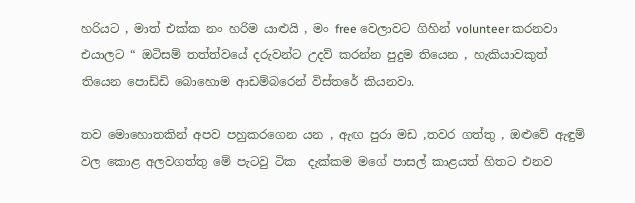හරියට , මාත් එක්ක නං හරිම යාළුයි , මං free වෙලාවට ගිහින් volunteer කරනවා එයාලට “ ඔටිසම් තත්ත්වයේ දරුවන්ට උදව් කරන්න පුදුම තියෙන ‍, හැකියාවකුත් තියෙන පොඩ්ඩි බොහොම ආඩම්බරෙන් විස්තරේ කියනවා.

තව මොහොතකින් අපව පහුකරගෙන යන , ඇඟ පුරා මඩ ,තවර ගත්තු , ඔළුවේ ඇඳුම් වල කොළ අලවගත්තු මේ පැටවු ටික  දැක්කම මගේ පාසල් කාළයත් හිතට එනව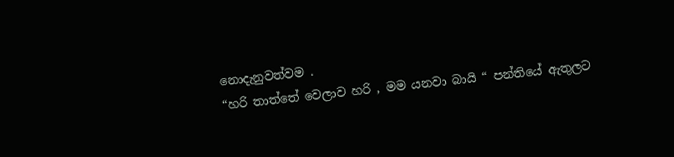නොදැනුවත්වම .
“හරි තාත්තේ වෙලාව හරි , මම යනවා බායි “ පන්තියේ ඇතුලට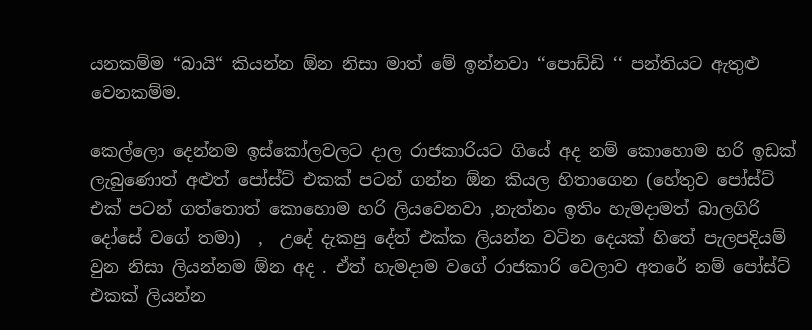යනකම්ම “බායි“ කියන්න ඕන නිසා මාත් මේ ඉන්නවා ‘‘පොඩ්ඩි ‘‘ පන්තියට ඇතුළු වෙනකම්ම.

කෙල්ලො දෙන්නම ඉස්කෝලවලට දාල රාජකාරියට ගියේ අද නම් කොහොම හරි ඉඩක් ලැබුණොත් අළුත් පෝස්ට් එකක් පටන් ගන්න ඕන කියල හිතාගෙන (හේතුව පෝස්ට් එක් පටන් ගත්තොත් කොහොම හරි ලියවෙනවා ,නැත්නං ඉතිං හැමදාමත් බාලගිරි දෝසේ වගේ තමා)  ,  උදේ දැකපු දේත් එක්ක ලියන්න වටින දෙයක් හිතේ පැලපදියම් වුන නිසා ලියන්නම ඕන අද . ඒත් හැමදාම වගේ රාජකාරි වෙලාව අතරේ නම් පෝස්ට් එකක් ලියන්න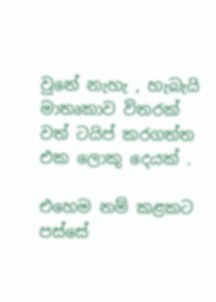වුනේ නැහැ , හැබැයි මාතෘකාව විතරක් වත් ටයිප් කරගත්ත එක ලොකු දෙයක් .

එහෙම නම් කළකට පස්සේ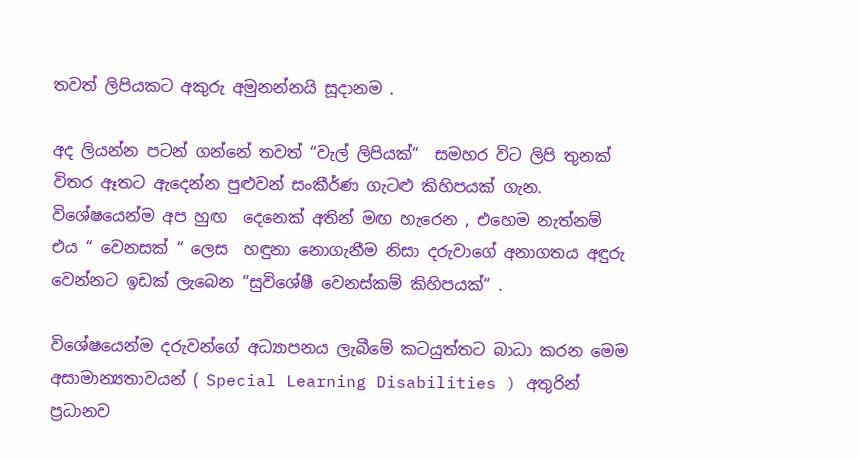තවත් ලිපියකට අකුරු අමුනන්නයි සූදානම .

අද ලියන්න පටන් ගන්නේ තවත් “වැල් ලිපියක්“  සමහර විට ලිපි තුනක් විතර ඈතට ඇදෙන්න පුළුවන් සංකීර්ණ ගැටළු කිහිපයක් ගැන. විශේෂයෙන්ම අප හුඟ  දෙනෙක් අතින් මඟ හැරෙන , එහෙම නැත්නම් එය “ වෙනසක් “ ලෙස  හඳුනා නොගැනීම නිසා දරුවාගේ අනාගතය අඳුරු වෙන්නට ඉඩක් ලැබෙන “සුවිශේෂී වෙනස්කම් කිහිපයක්“ .

විශේෂයෙන්ම දරුවන්ගේ අධ්‍යාපනය ලැබීමේ කටයුත්තට බාධා කරන මෙම අසාමාන්‍යතාවයන් ( Special Learning Disabilities ) අතුරින් ප්‍රධානව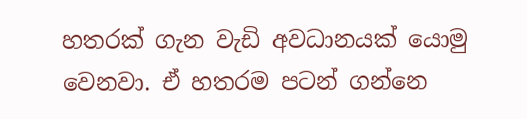හතරක් ගැන වැඩි අවධානයක් යොමු වෙනවා. ඒ හතරම පටන් ගන්නෙ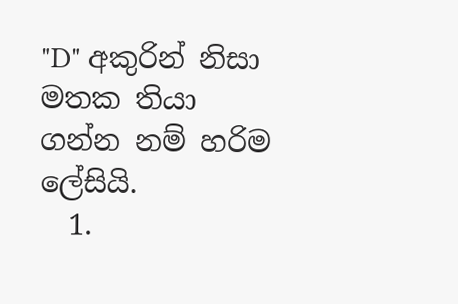"D" අකුරින් නිසා මතක තියා ගන්න නම් හරිම ලේසියි.
  1.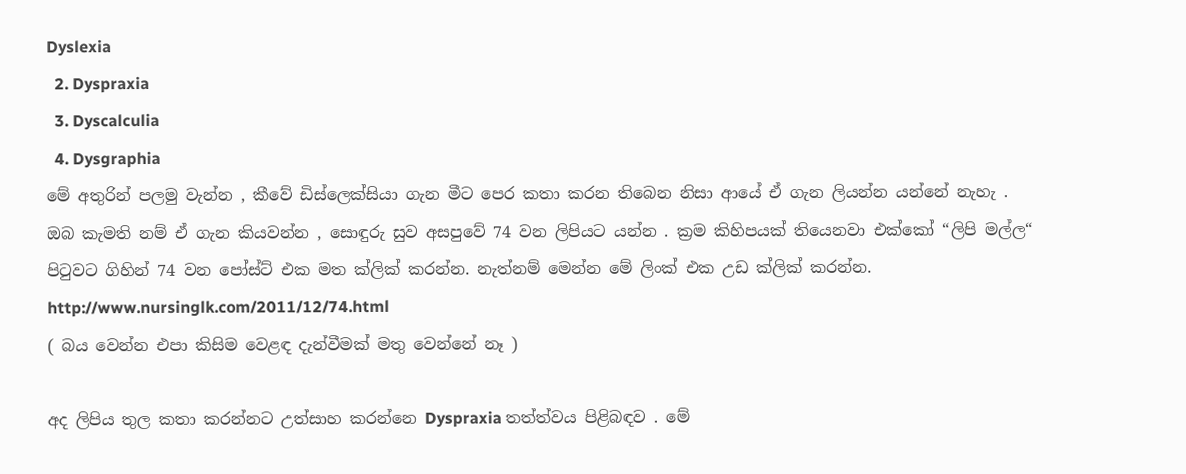Dyslexia
  2. Dyspraxia
  3. Dyscalculia
  4. Dysgraphia
මේ අතුරින් පලමු වැන්න , කීවේ ඩිස්ලෙක්සියා ගැන මීට පෙර කතා කරන තිබෙන නිසා ආයේ ඒ ගැන ලියන්න යන්නේ නැහැ . ඔබ කැමති නම් ඒ ගැන කියවන්න , සොඳුරු සුව අසපුවේ 74 වන ලිපියට යන්න . ක්‍රම කිහිපයක් තියෙනවා එක්කෝ “ලිපි මල්ල“ පිටුවට ගිහින් 74 වන පෝස්ට් එක මත ක්ලික් කරන්න. නැත්නම් මෙන්න මේ ලිංක් එක උඩ ක්ලික් කරන්න. http://www.nursinglk.com/2011/12/74.html
( බය වෙන්න එපා කිසිම වෙළඳ දැන්වීමක් මතු වෙන්නේ නෑ )

අද ලිපිය තුල කතා කරන්නට උත්සාහ කරන්නෙ Dyspraxia තත්ත්වය පිළිබඳව . මේ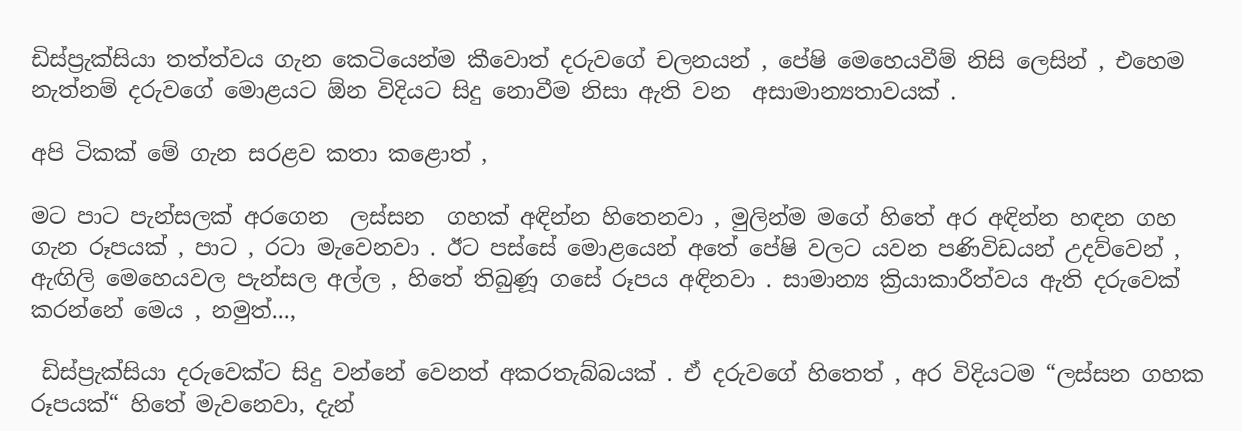ඩිස්ප්‍රැක්සියා තත්ත්වය ගැන කෙටියෙන්ම කීවොත් දරුවගේ චලනයන් , පේෂි මෙහෙයවීම් නිසි ලෙසින් , එහෙම නැත්නම් දරුවගේ මොළයට ඕන විදියට සිදු නොවීම නිසා ඇති වන  අසාමාන්‍යතාවයක් .

අපි ටිකක් මේ ගැන සරළව කතා කළොත් ,

මට පාට පැන්සලක් අරගෙන  ලස්සන  ගහක් අඳින්න හිතෙනවා , මුලින්ම මගේ හිතේ අර අඳින්න හඳන ගහ ගැන රූපයක් , පාට , රටා මැවෙනවා . ඊට පස්සේ මොළයෙන් අතේ පේෂි වලට යවන පණිවිඩයන් උදව්වෙන් , ඇඟිලි මෙහෙයවල පැන්සල අල්ල , හිතේ තිබුණූ ගසේ රූපය අඳිනවා . සාමාන්‍ය ක්‍රියාකාරීත්වය ඇති දරුවෙක් කරන්නේ මෙය , නමුත්...,

 ඩිස්ප්‍රැක්සියා දරුවෙක්ට සිදු වන්නේ වෙනත් අකරතැබ්බයක් . ඒ දරුවගේ හිතෙත් , අර විදියටම “ලස්සන ගහක රූපයක්“ හිතේ මැවනෙවා, දැන්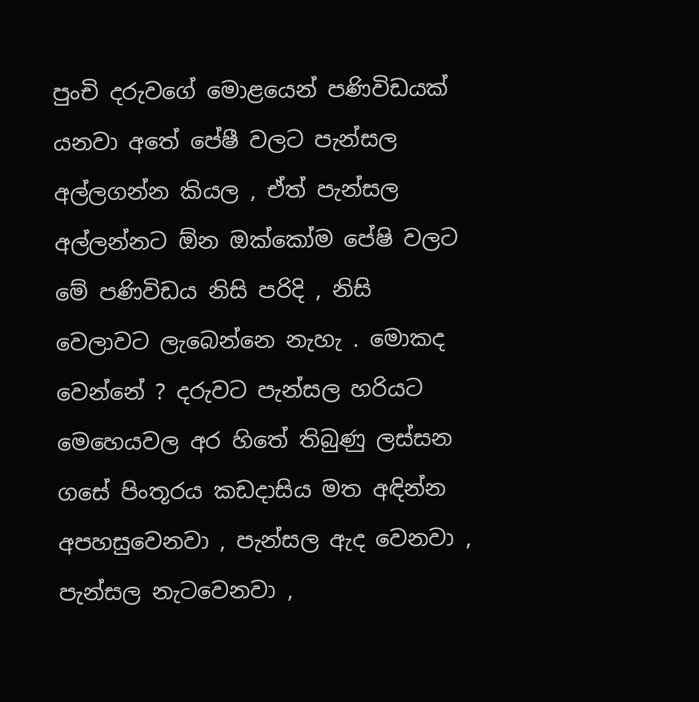පුංචි දරුවගේ මොළයෙන් පණිවිඩයක් යනවා අතේ පේෂී වලට පැන්සල අල්ලගන්න කියල , ඒත් පැන්සල අල්ලන්නට ඕන ඔක්කෝම පේෂි වලට මේ පණිවිඩය නිසි පරිදි , නිසි වෙලාවට ලැබෙන්නෙ නැහැ . මොකද වෙන්නේ ? දරුවට පැන්සල හරියට මෙහෙයවල අර හිතේ තිබුණු ලස්සන ගසේ පිංතූරය කඩදාසිය මත අඳින්න අපහසුවෙනවා , පැන්සල ඇද වෙනවා , පැන්සල නැටවෙනවා ,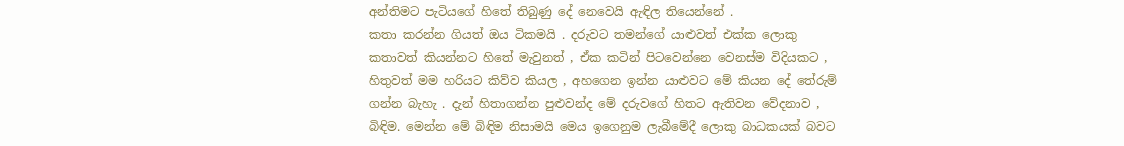අන්තිමට පැටියගේ හිතේ තිබුණු දේ නෙවෙයි ඇඳිල තියෙන්නේ .
කතා කරන්න ගියත් ඔය ටිකමයි . දරුවට තමන්ගේ යාළුවත් එක්ක ලොකු කතාවත් කියන්නට හිතේ මැවුනත් , ඒක කටින් පිටවෙන්නෙ වෙනස්ම විදියකට , හිතුවත් මම හරියට කිව්ව කියල , අහගෙන ඉන්න යාළුවට මේ කියන දේ තේරුම් ගන්න බැහැ . දැන් හිතාගන්න පුළුවන්ද මේ දරුවගේ හිතට ඇතිවන වේදනාව , බිඳිම. මෙන්න මේ බිඳිම නිසාමයි මෙය ඉගෙනුම ලැබීමේදී ලොකු බාධකයක් බවට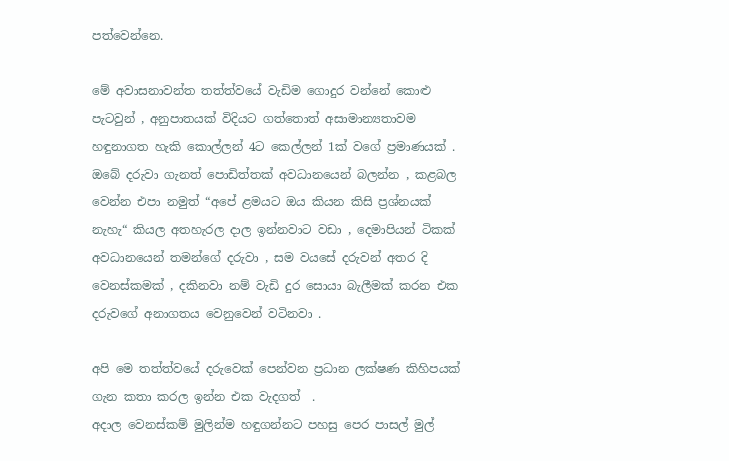පත්වෙන්නෙ.

මේ අවාසනාවන්ත තත්ත්වයේ වැඩිම ගොදුර වන්නේ කොළු පැටවුන් , අනුපාතයක් විදියට ගත්තොත් අසාමාන්‍යතාවම හඳුනාගත හැකි කොල්ලන් 4ට කෙල්ලන් 1ක් වගේ ප්‍රමාණයක් . ඔබේ දරුවා ගැනත් පොඩිත්තක් අවධානයෙන් බලන්න , කළබල වෙන්න එපා නමුත් “අපේ ළමයට ඔය කියන කිසි ප්‍රශ්නයක් නැහැ“ කියල අතහැරල දාල ඉන්නවාට වඩා , දෙමාපියන් ටිකක් අවධානයෙන් තමන්ගේ දරුවා , සම වයසේ දරුවන් අතර දි වෙනස්කමක් , දකිනවා නම් වැඩි දුර සොයා බැලීමක් කරන එක දරුවගේ අනාගතය වෙනුවෙන් වටිනවා .

අපි මෙ තත්ත්වයේ දරුවෙක් පෙන්වන ප්‍රධාන ලක්ෂණ කිහිපයක් ගැන කතා කරල ඉන්න එක වැදගත්  .
අදාල වෙනස්කම් මුලින්ම හඳුගන්නට පහසු පෙර පාසල් මුල්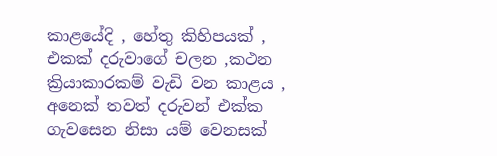කාළයේදි , හේතු කිහිපයක් , එකක් දරුවාගේ චලන ,කථන ක්‍රියාකාරකම් වැඩි වන කාළය , අනෙක් තවත් දරුවන් එක්ක ගැවසෙන නිසා යම් වෙනසක්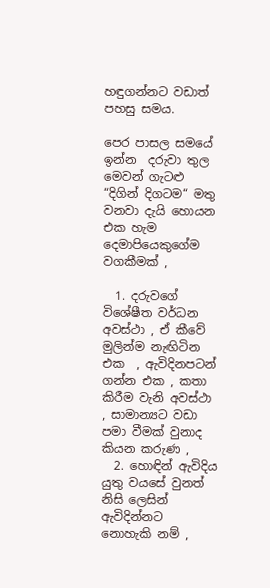හඳුගන්නට වඩාත් පහසු සමය.

පෙර පාසල සමයේ ඉන්න  දරුවා තුල මෙවන් ගැටළු “දිගින් දිගටම“ මතු වනවා දැයි හොයන එක හැම දෙමාපියෙකුගේම වගකීමක් ,

  1. දරුවගේ විශේෂීත වර්ධන අවස්ථා , ඒ කීවේ මුලින්ම නැඟිටින එක  , ඇවිදිනපටන් ගන්න එක , කතා කිරීම වැනි අවස්ථා , සාමාන්‍යට වඩා පමා වීමක් වුනාද කියන කරුණ ,
  2. හොඳින් ඇවිදිය යුතු වයසේ වුනත් නිසි ලෙසින් ඇවිදින්නට නොහැකි නම් ,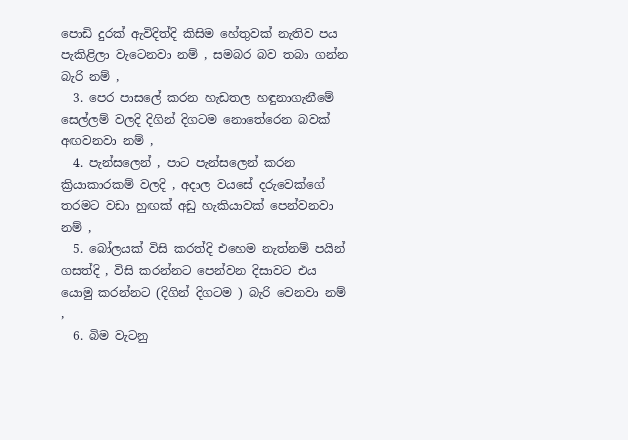පොඩි දුරක් ඇවිදිත්දි කිසිම හේතුවක් නැතිව පය පැකිළිලා වැටෙනවා නම් , සමබර බව තබා ගන්න බැරි නම් ,
  3. පෙර පාසලේ කරන හැඩතල හඳුනාගැනීමේ සෙල්ලම් වලදි දිගින් දිගටම නොතේරෙන බවක් අඟවනවා නම් ,
  4. පැන්සලෙන් , පාට පැන්සලෙන් කරන ක්‍රියාකාරකම් වලදි , අදාල වයසේ දරුවෙක්ගේ තරමට වඩා හුඟක් අඩු හැකියාවක් පෙන්වනවා නම් ,
  5. බෝලයක් විසි කරත්දි එහෙම නැත්නම් පයින් ගසත්දි , විසි කරන්නට පෙන්වන දිසාවට එය යොමු කරන්නට (දිගින් දිගටම ) බැරි වෙනවා නම් ,
  6. බිම වැටනු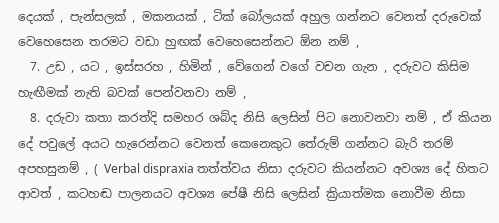දෙයක් , පැන්සලක් , මකනයක් , ටික් බෝලයක් අහුල ගන්නට වෙනත් දරුවෙක් වෙහෙසෙන තරමට වඩා හුඟක් වෙහෙසෙන්නට ඕන නම් ,
  7. උඩ , යට , ඉස්සරහ , හිමින් , වේගෙන් වගේ වචන ගැන , දරුවට කිසිම හැඟීමක් නැති බවක් පෙන්වනවා නම් ,
  8. දරුවා කතා කරත්දි සමහර ශබ්ද නිසි ලෙසින් පිට නොවනවා නම් , ඒ කියන දේ පවුලේ අයට හැරෙන්නට වෙනත් කෙනෙකුට තේරුම් ගන්නට බැරි තරම් අපහසුනම් , ( Verbal dispraxia තත්ත්වය නිසා දරුවට කියන්නට අවශ්‍ය දේ හිතට ආවත් , කටහඬ පාලනයට අවශ්‍ය පේෂී නිසි ලෙසින් ක්‍රියාත්මක නොවීම නිසා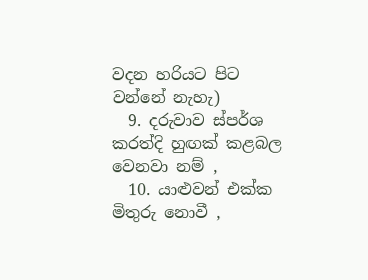වදන හරියට පිට වන්නේ නැහැ)
  9. දරුවාව ස්පර්ශ  කරත්දි හුඟක් කළබල වෙනවා නම් ,
  10. යාළුවන් එක්ක මිතුරු නොවී ,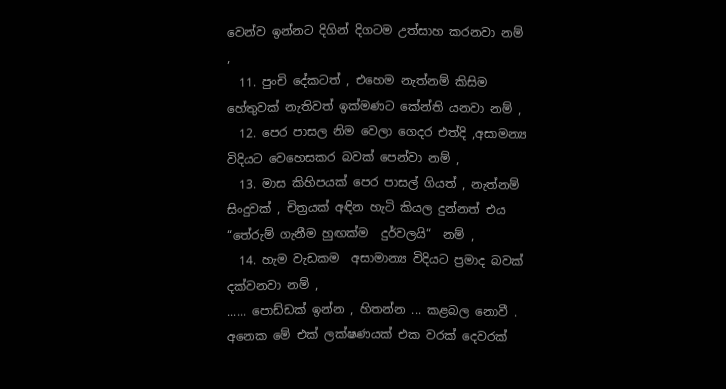වෙන්ව ඉන්නට දිගින් දිගටම උත්සාහ කරනවා නම් ,
  11. පුංචි දේකටත් , එහෙම නැත්නම් කිසිම හේතුවක් නැතිවත් ඉක්මණට කේන්ති යනවා නම් ,
  12. පෙර පාසල නිම වෙලා ගෙදර එත්දි ,අසාමන්‍ය විදියට වෙහෙසකර බවක් පෙන්වා නම් ,
  13. මාස කිහිපයක් පෙර පාසල් ගියත් , නැත්නම් සිංදුවක් , චිත්‍රයක් අඳින හැටි කියල දුන්නත් එය  “තේරුම් ගැනීම හුඟක්ම  දුර්වලයි“  නම් ,
  14. හැම වැඩකම  අසාමාන්‍ය විදියට ප්‍රමාද බවක් දක්වනවා නම් ,
...... පොඩ්ඩක් ඉන්න , හිතන්න ... කළබල නොවී . අනෙක මේ එක් ලක්ෂණයක් එක වරක් දෙවරක්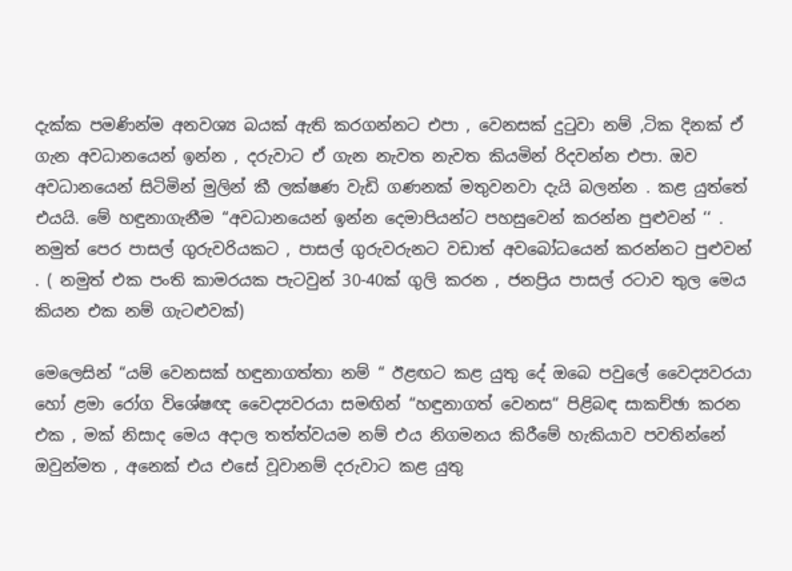දැක්ක පමණින්ම අනවශ්‍ය බයක් ඇති කරගන්නට එපා , වෙනසක් දුටුවා නම් ,ටික දිනක් ඒ ගැන අවධානයෙන් ඉන්න , දරුවාට ඒ ගැන නැවත නැවත කියමින් රිදවන්න එපා. ඔව අවධානයෙන් සිටිමින් මුලින් කී ලක්ෂණ වැඩි ගණනක් මතුවනවා දැයි බලන්න . කළ යුත්තේ එයයි. මේ හඳුනාගැනීම “අවධානයෙන් ඉන්න දෙමාපියන්ට පහසුවෙන් කරන්න පුළුවන් ‘‘ . නමුත් පෙර පාසල් ගුරුවරියකට , පාසල් ගුරුවරුනට වඩාත් අවබෝධයෙන් කරන්නට පුළුවන් . ( නමුත් එක පංති කාමරයක පැටවුන් 30-40ක් ගුලි කරන , ජනප්‍රිය පාසල් රටාව තුල මෙය කියන එක නම් ගැටළුවක්)

මෙලෙසින් “යම් වෙනසක් හඳුනාගත්තා නම් “ ඊළඟට කළ යුතු දේ ඔබෙ පවුලේ වෛද්‍යවරයා හෝ ළමා රෝග විශේෂඥ වෛද්‍යවරයා සමඟින් “හඳුනාගත් වෙනස“ පිළිබඳ සාකච්ඡා කරන එක , මක් නිසාද මෙය අදාල තත්ත්වයම නම් එය නිගමනය කිරීමේ හැකියාව පවතින්නේ ඔවුන්මත , අනෙක් එය එසේ වූවානම් දරුවාට කළ යුතු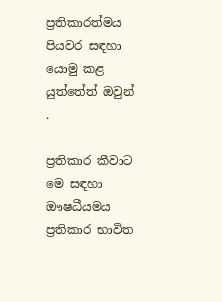ප්‍රතිකාරත්මය පියවර සඳහා යොමු කළ යුත්තේත් ඔවුන් .

ප්‍රතිකාර කීවාට මෙ සඳහා ඖෂධීයමය ප්‍රතිකාර භාවිත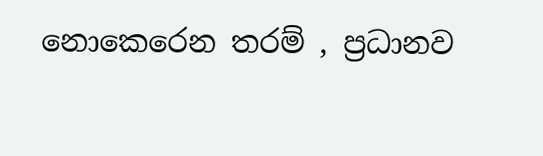නොකෙරෙන තරම් , ප්‍රධානව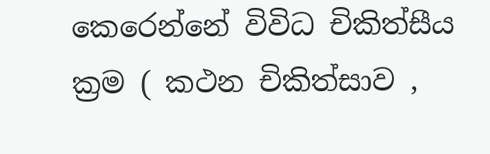කෙරෙන්නේ විවිධ චිකිත්සීය ක්‍රම ( කථන චිකිත්සාව ,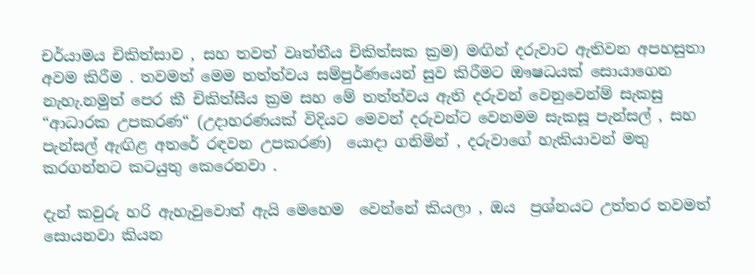චර්යාමය චිකිත්සාව , සහ තවත් වෘත්තීය චිකිත්සක ක්‍රම) මඟින් දරුවාට ඇතිවන අපහසුතා අවම කිරීම . තවමත් මෙම තත්ත්වය සම්පුර්ණයෙන් සුව කිරීමට ඖෂධයක් සොයාගෙන නැහැ.නමුත් පෙර කී චිකිත්සීය ක්‍රම සහ මේ තත්ත්වය ඇති දරුවන් වෙනුවෙන්ම් සැකසු “ආධාරක උපකරණ“ (උදාහරණයක් විදියට මෙවන් දරුවන්ට වෙනමම සැකසූ පැන්සල් , සහ පැන්සල් ඇඟිළ අතරේ රඳවන උපකරණ)  යොදා ගනිමින් , දරුවාගේ හැකියාවන් මතු කරගන්නට කටයුතු කෙරෙනවා .

දැන් කවුරු හරි ඇහැවුවොත් ඇයි මෙහෙම  වෙන්නේ කියලා , ඔය  ප්‍රශ්නයට උත්තර තවමත් සොයනවා කියන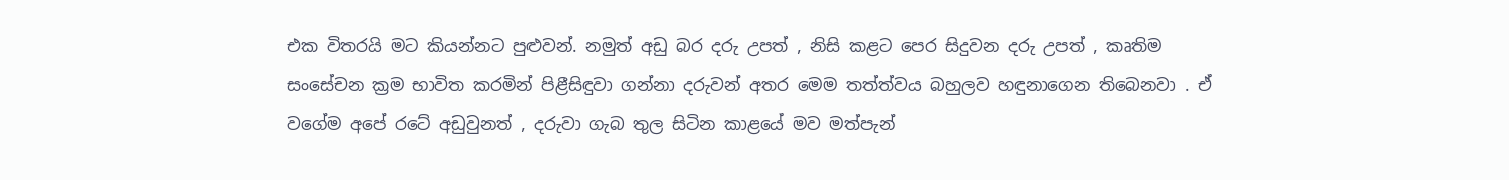එක විතරයි මට කියන්නට පුළුවන්. නමුත් අඩු බර දරු උපත් , නිසි කළට පෙර සිදුවන දරු උපත් , කෘතිම සංසේචන ක්‍රම භාවිත කරමින් පිළීසිඳුවා ගන්නා දරුවන් අතර මෙම තත්ත්වය බහුලව හඳුනාගෙන තිබෙනවා . ඒ වගේම අපේ රටේ අඩුවුනත් , දරුවා ගැබ තුල සිටින කාළයේ මව මත්පැන්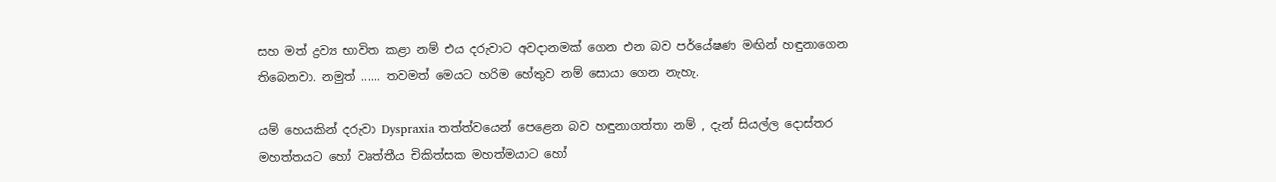සහ මත් ද්‍රව්‍ය භාවිත කළා නම් එය දරුවාට අවදානමක් ගෙන එන බව පර්යේෂණ මඟින් හඳුනාගෙන තිබෙනවා. නමුත් ...... තවමත් මෙයට හරිම හේතුව නම් සොයා ගෙන නැහැ.

යම් හෙයකින් දරුවා Dyspraxia තත්ත්වයෙන් පෙළෙන බව හඳුනාගත්තා නම් , දැන් සියල්ල දොස්තර මහත්තයට හෝ වෘත්තීය චිකිත්සක මහත්මයාට හෝ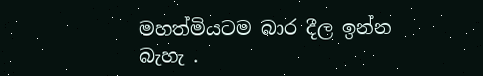මහත්මියටම බාර දීල ඉන්න බැහැ .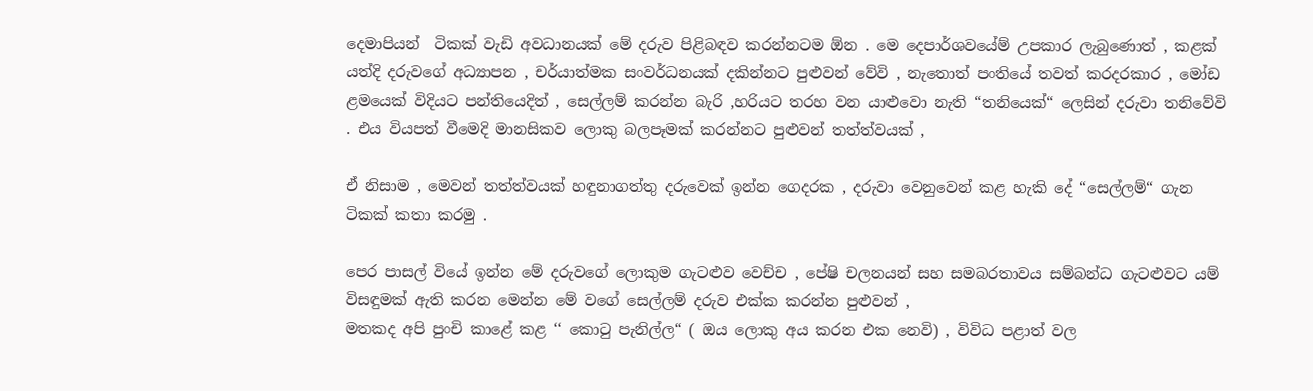දෙමාපියන්  ටිකක් වැඩි අවධානයක් මේ දරුව පිළිබඳව කරන්නටම ඕන . මෙ දෙපාර්ශවයේම් උපකාර ලැබුණොත් , කළක් යත්දි දරුවගේ අධ්‍යාපන , චර්යාත්මක සංවර්ධනයක් දකින්නට පුළුවන් වේවි , නැතොත් පංතියේ තවත් කරදරකාර , මෝඩ ළමයෙක් විදියට පන්තියෙදිත් , සෙල්ලම් කරන්න බැරි ,හරියට තරහ වන යාළුවො නැති “තනියෙක්“ ලෙසින් දරුවා තනිවේවි . එය වියපත් වීමෙදි මානසිකව ලොකු බලපෑමක් කරන්නට පුළුවන් තත්ත්වයක් ,

ඒ නිසාම , මෙවන් තත්ත්වයක් හඳුනාගත්තු දරුවෙක් ඉන්න ගෙදරක , දරුවා වෙනුවෙන් කළ හැකි දේ “සෙල්ලම්“ ගැන  ටිකක් කතා කරමු .

පෙර පාසල් වියේ ඉන්න මේ දරුවගේ ලොකුම ගැටළුව වෙච්ච , පේෂි චලනයන් සහ සමබරතාවය සම්බන්ධ ගැටළුවට යම් විසඳුමක් ඇති කරන මෙන්න මේ වගේ සෙල්ලම් දරුව එක්ක කරන්න පුළුවන් ,
මතකද අපි පුංචි කාළේ කළ ‘‘ කොටු පැනිල්ල“ ( ඔය ලොකු අය කරන එක නෙවි) , විවිධ පළාත් වල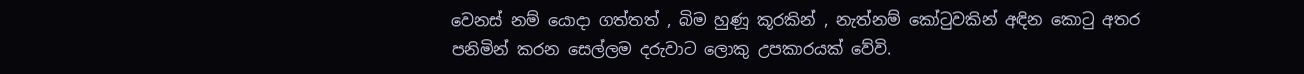වෙනස් නම් යොදා ගත්තත් , බිම හුණූ කූරකින් , නැත්නම් කෝටුවකින් අඳින කොටු අතර පනිමින් කරන සෙල්ලම දරුවාට ලොකු උපකාරයක් වේවි.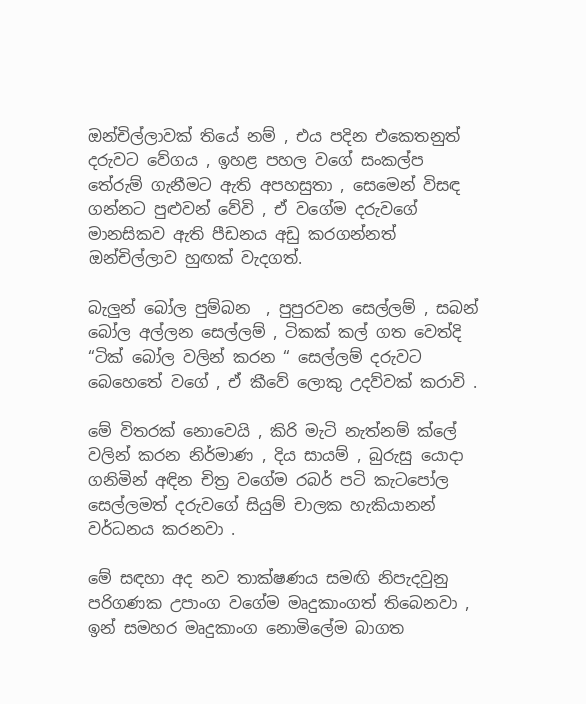ඔන්චිල්ලාවක් තියේ නම් , එය පදින එකෙතනුත් දරුවට වේගය , ඉහළ පහල වගේ සංකල්ප තේරුම් ගැනීමට ඇති අපහසුතා , සෙමෙන් විසඳ ගන්නට පුළුවන් වේවි , ඒ වගේම දරුවගේ මානසිකව ඇති පීඩනය අඩු කරගන්නත් ඔන්චිල්ලාව හුඟක් වැදගත්.

බැලුන් බෝල පුම්බන  , පුපුරවන සෙල්ලම් , සබන් බෝල අල්ලන සෙල්ලම් , ටිකක් කල් ගත වෙත්දි “ටික් බෝල වලින් කරන “ සෙල්ලම් දරුවට බෙහෙතේ වගේ , ඒ කීවේ ලොකු උදව්වක් කරාවි .

මේ විතරක් නොවෙයි , කිරි මැටි නැත්නම් ක්ලේ වලින් කරන නිර්මාණ , දිය සායම් , බුරුසු යොදා ගනිමින් අඳින චිත්‍ර වගේම රබර් පටි කැටපෝල සෙල්ලමත් දරුවගේ සියුම් චාලක හැකියානන් වර්ධනය කරනවා .

මේ සඳහා අද නව තාක්ෂණය සමඟි නිපැදවුනු පරිගණක උපාංග වගේම මෘදුකාංගත් තිබෙනවා , ඉන් සමහර මෘදුකාංග නොමිලේම බාගත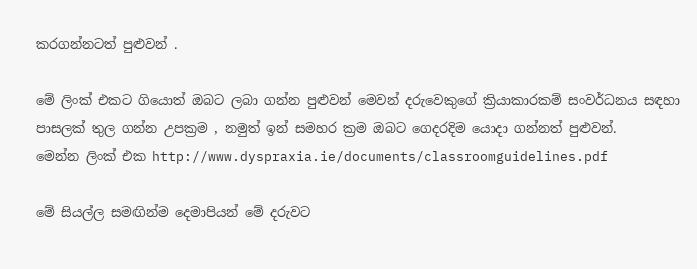කරගන්නටත් පුළුවන් .

මේ ලිංක් එකට ගියොත් ඔබට ලබා ගන්න පුළුවන් මෙවන් දරුවෙකුගේ ක්‍රියාකාරකම් සංවර්ධනය සඳහා පාසලක් තුල ගන්න උපක්‍රම , නමුත් ඉන් සමහර ක්‍රම ඔබට ගෙදරදිම යොදා ගන්නත් පුළුවන්.
මෙන්න ලිංක් එක http://www.dyspraxia.ie/documents/classroomguidelines.pdf

මේ සියල්ල සමඟින්ම දෙමාපියන් මේ දරුවට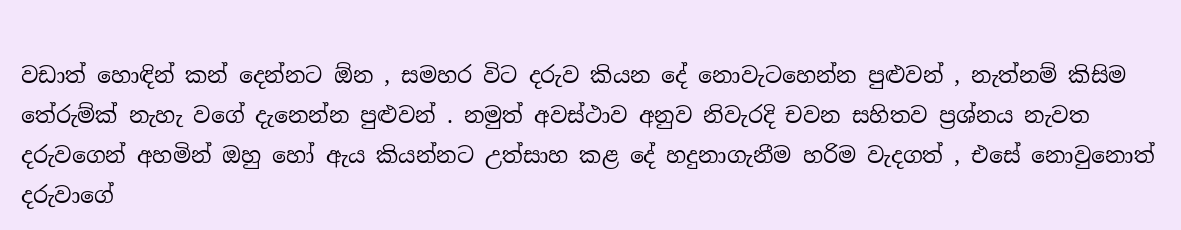වඩාත් හොඳින් කන් දෙන්නට ඕන , සමහර විට දරුව කියන දේ නොවැටහෙන්න පුළුවන් , නැත්නම් කිසිම තේරුම්ක් නැහැ වගේ දැනෙන්න පුළුවන් . නමුත් අවස්ථාව අනුව නිවැරදි චවන සහිතව ප්‍රශ්නය නැවත දරුවගෙන් අහමින් ඔහු හෝ ඇය කියන්නට උත්සාහ කළ දේ හදුනාගැනීම හරිම වැදගත් , එසේ නොවුනොත් දරුවාගේ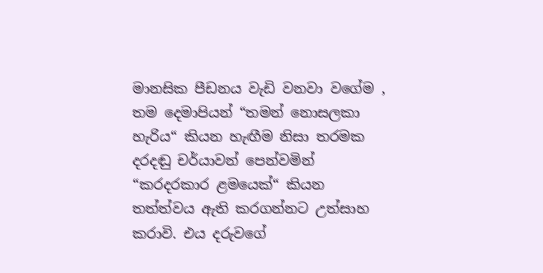මානසික පීඩනය වැඩි වනවා වගේම , තම දෙමාපියන් “තමන් නොසලකා හැරිය“ කියන හැඟීම නිසා තරමක දරදඬු චර්යාවන් පෙන්වමින් “කරදරකාර ළමයෙක්“ කියන තත්ත්වය ඇති කරගන්නට උත්සාහ කරාවි. එය දරුවගේ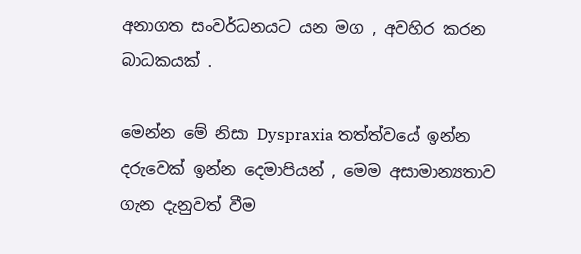අනාගත සංවර්ධනයට යන මග , අවහිර කරන බාධකයක් .

මෙන්න මේ නිසා Dyspraxia තත්ත්වයේ ඉන්න දරුවෙක් ඉන්න දෙමාපියන් , මෙම අසාමාන්‍යතාව ගැන දැනුවත් වීම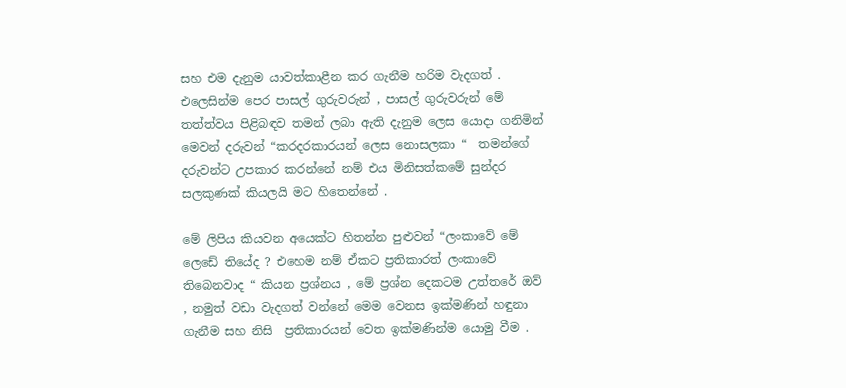සහ එම දැනුම යාවත්කාළීන කර ගැනීම හරිම වැදගත් . එලෙසින්ම පෙර පාසල් ගුරුවරුන් , පාසල් ගුරුවරුන් මේ තත්ත්වය පිළිබඳව තමන් ලබා ඇති දැනුම ලෙස යොදා ගනිමින්  මෙවන් දරුවන් “කරදරකාරයන් ලෙස නොසලකා “  තමන්ගේ දරුවන්ට උපකාර කරන්නේ නම් එය මිනිසත්කමේ සුන්දර සලකුණක් කියලයි මට හිතෙන්නේ .

මේ ලිපිය කියවන අයෙක්ට හිතන්න පුළුවන් “ලංකාවේ මේ ලෙඩේ තියේද ? එහෙම නම් ඒකට ප්‍රතිකාරත් ලංකාවේ තිබෙනවාද “ කියන ප්‍රශ්නය , මේ ප්‍රශ්න දෙකටම උත්තරේ ඔව් , නමුත් වඩා වැදගත් වන්නේ මෙම වෙනස ඉක්මණින් හඳුනා ගැනීම සහ නිසි  ප්‍රතිකාරයන් වෙත ඉක්මණින්ම යොමු වීම .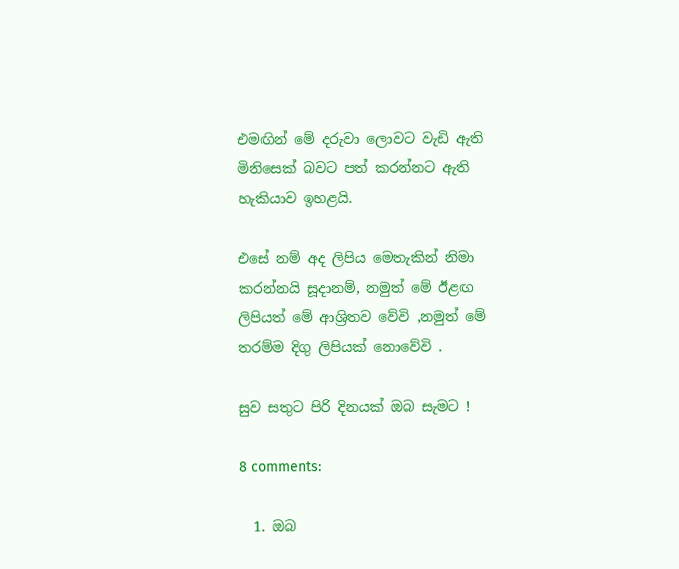එමඟින් මේ දරුවා ලොවට වැඩි ඇති මිනිසෙක් බවට පත් කරන්නට ඇති හැකියාව ඉහළයි.

එසේ නම් අද ලිපිය මෙතැකින් නිමා කරන්නයි සූදානම්, නමුත් මේ ඊළඟ ලිපියත් මේ ආශ්‍රිතව වේවි ,නමුත් මේ තරම්ම දිගු ලිපියක් නොවේවි .

සුව සතුට පිරි දිනයක් ඔබ සැමට !

8 comments:

  1. ඔබ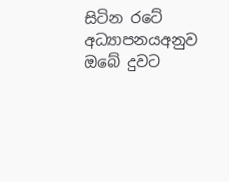සිටින රටේ අධ්‍යාපනයඅනුව ඔබේ දුවට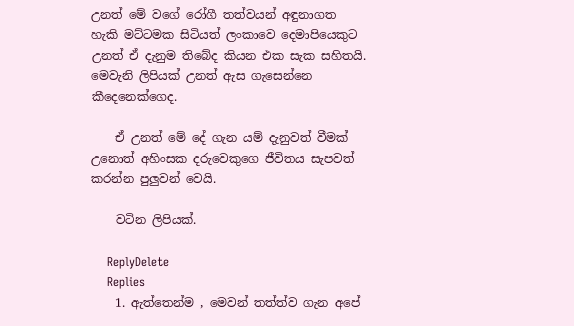උනත් මේ වගේ රෝගී තත්වයන් අඳුනාගත හැකි මට්ටමක සිටියත් ලංකාවෙ දෙමාපියෙකුට උනත් ඒ දැනුම තිබේද කියන එක සැක සහිතයි. මෙවැනි ලිපියක් උනත් ඇස ‍ගැසෙන්නෙ කීදෙනෙක්ගෙද.

    ඒ උනත් මේ දේ ගැන යම් දැනුවත් වීමක් උනොත් අහිංසක දරුවෙකුගෙ ජීවිතය සැපවත් කරන්න පුලුවන් වෙයි.

    වටින ලිපියක්.

    ReplyDelete
    Replies
    1. ඇත්තෙන්ම , මෙවන් තත්ත්ව ගැන අපේ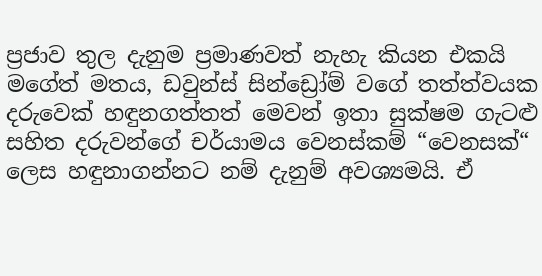ප්‍රජාව තුල දැනුම ප්‍රමාණවත් නැහැ කියන එකයි මගේත් මතය, ඩවුන්ස් සින්ඩ්‍රෝම් වගේ තත්ත්වයක දරුවෙක් හඳුනගත්තත් මෙවන් ඉතා සුක්ෂම ගැටළු සහිත දරුවන්ගේ චර්යාමය වෙනස්කම් “වෙනසක්“ ලෙස හඳුනාගන්නට නම් දැනුම් අවශ්‍යමයි. ඒ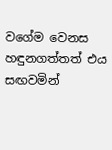වගේම වෙනස හඳුනගත්තත් එය සඟවමින්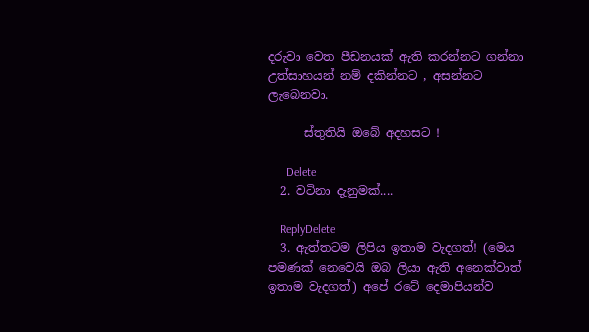දරුවා වෙත පීඩනයක් ඇති කරන්නට ගන්නා උත්සාහයන් නම් දකින්නට , අසන්නට ලැබෙනවා.

      ස්තුතියි ඔබේ අදහසට !

      Delete
  2. වටිනා දැනුමක්....

    ReplyDelete
  3. ඇත්තටම ලිපිය ඉතාම වැදගත්! (මෙය පමණක් නෙවෙයි ඔබ ලියා ඇති අනෙක්වාත් ඉතාම වැදගත්) අපේ රටේ දෙමාපියන්ව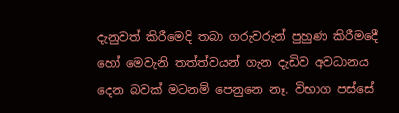දැනුවත් කිරීමෙදි තබා ගරුවරුන් පුහුණ කිරීමදෙී හෝ මෙවැනි තත්ත්වයන් ගැන දැඩිව අවධානය දෙන බවක් මටනම් පෙනුනෙ නෑ. විභාග පස්සේ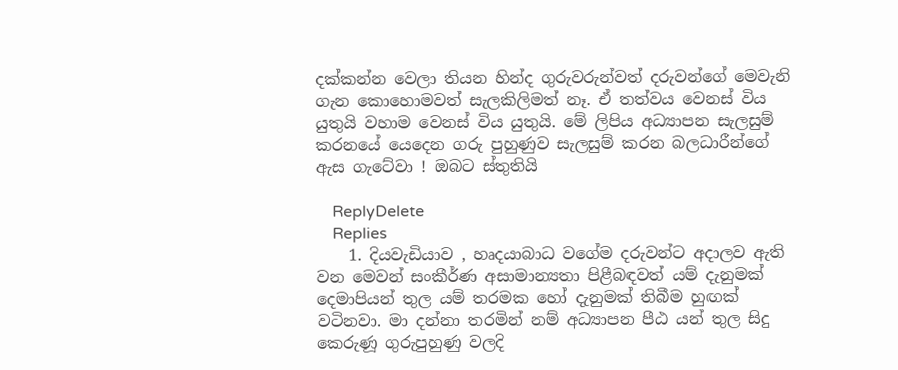දක්කන්න වෙලා තියන හින්ද ගුරුවරුන්වත් දරුවන්ගේ මෙවැනි ගැන කොහොමවත් සැලකිලිමත් නෑ. ඒ තත්වය වෙනස් විය යුතුයි වහාම වෙනස් විය යුතුයි. මේ ලිපිය අධ්‍යාපන සැලසුම් කරනයේ යෙදෙන ගරු පුහුණුව සැලසුම් කරන බලධාරීන්ගේ ඇස ගැටේවා ! ඔබට ස්තුතියි

    ReplyDelete
    Replies
    1. දියවැඩියාව , හෘදයාබාධ වගේම දරුවන්ට අදාලව ඇති වන මෙවන් සංකීර්ණ අසාමාන්‍යතා පිළීබඳවත් යම් දැනුමක් දෙමාපියන් තුල යම් තරමක හෝ දැනුමක් තිබීම හුඟක් වටිනවා. මා දන්නා තරමින් නම් අධ්‍යාපන පීඨ යන් තුල සිදු කෙරුණූ ගුරුපුහුණු වලදි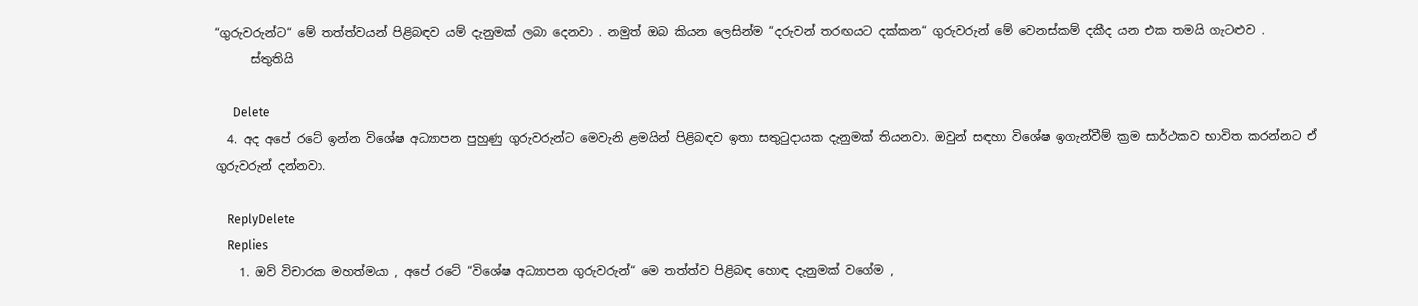“ගුරුවරුන්ට“ මේ තත්ත්වයන් පිළිබඳව යම් දැනුමක් ලබා දෙනවා . නමුත් ඔබ කියන ලෙසින්ම “දරුවන් තරඟයට දක්කන“ ගුරුවරුන් මේ වෙනස්කම් දකීද යන එක තමයි ගැටළුව .
      ස්තුතියි

      Delete
  4. අද අපේ රටේ ඉන්න විශේෂ අධ්‍යාපන පුහුණු ගුරුවරුන්ට මෙවැනි ළමයින් පිළිබඳව ඉතා සතුටුදායක දැනුමක් තියනවා. ඔවුන් සඳහා විශේෂ ඉගැන්වීම් ක්‍රම සාර්ථකව භාවිත කරන්නට ඒ ගුරුවරුන් දන්නවා.

    ReplyDelete
    Replies
    1. ඔව් විචාරක මහත්මයා , අපේ රටේ “විශේෂ අධ්‍යාපන ගුරුවරුන්“ මෙ තත්ත්ව පිළිබඳ හොඳ දැනුමක් වගේම ,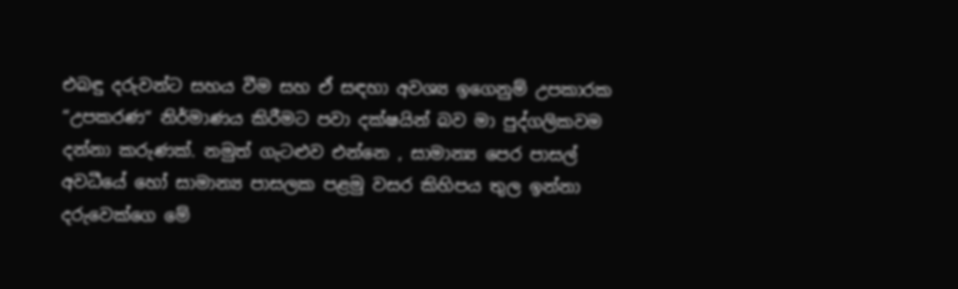එබඳු දරුවන්ට සහය වීම සහ ඒ සඳහා අවශ්‍ය ඉගෙනුම් උපකාරක “උපකරණ“ නිර්මාණය කිරීමට පවා දක්ෂයින් බව මා පුද්ගලිකවම දන්නා කරුණක්. නමුත් ගැටළුව එන්නෙ , සාමාන්‍ය පෙර පාසල් අවධීයේ හෝ සාමාන්‍ය පාසලක පළමු වසර කිහිපය තුල ඉන්නා දරුවෙක්ගෙ මේ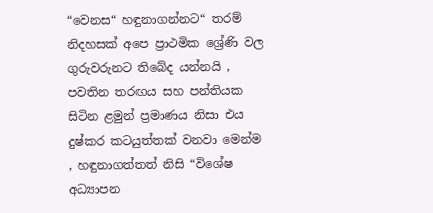“වෙනස“ හඳුනාගන්නට“ තරම් නිදහසක් අපෙ ප්‍රාථමික ශ්‍රේණි වල ගුරුවරුනට තිබේද යන්නයි , පවතින තරඟය සහ පන්තියක සිටින ළමුන් ප්‍රමාණය නිසා එය දුෂ්කර කටයුත්තක් වනවා මෙන්ම , හඳුනාගත්තත් නිසි “විශේෂ අධ්‍යාපන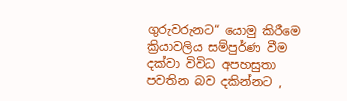ගුරුවරුනට“ යොමු කිරීමෙ ක්‍රියාවලිය සම්පුර්ණ වීම දක්වා විවිධ අපහසුතා පවතින බව දකින්නට ,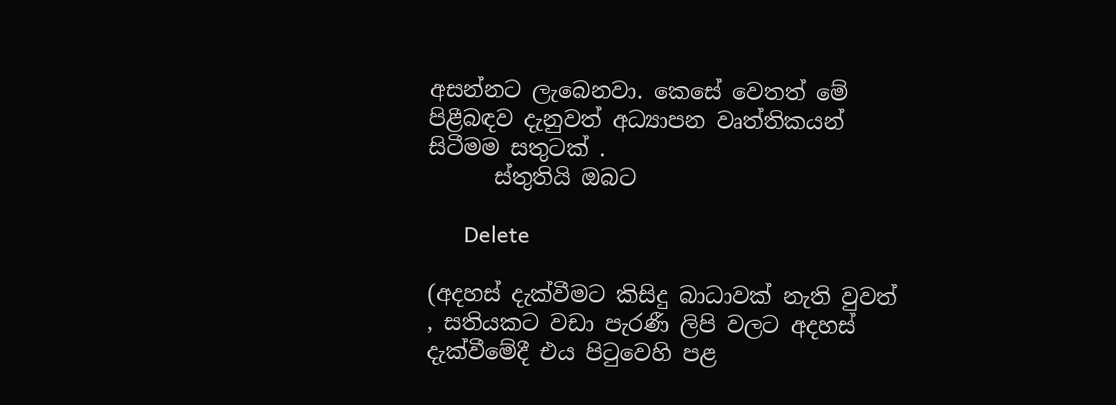අසන්නට ලැබෙනවා. කෙසේ වෙතත් මේ පිළීබඳව දැනුවත් අධ්‍යාපන වෘත්තිකයන් සිටීමම සතුටක් .
      ස්තුතියි ඔබට

      Delete

(අදහස් දැක්වීමට කිසිදු බාධාවක් නැති වුවත් , සතියකට වඩා පැරණී ලිපි වලට අදහස් දැක්වීමේදී එය පිටුවෙහි පළ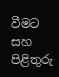වීමට සහ පිළිතුරු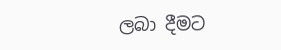ලබා දීමට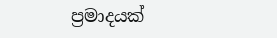ප්‍රමාදයක්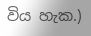විය හැක.)